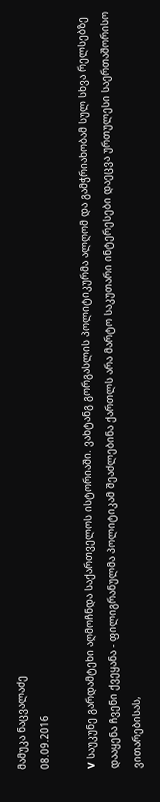მამუკა ნაცვალაძე
08.09.2016

V საუკუნე გარდამტეხი აღმოჩნდა საქართველოს ისტორიაში. ვახტანგ გორგასლის პოლიტიკურმა ალღომ და გამჭრიახობამ სულ სხვა რელსებზე დააყენა ჩვენი ქვეყანა - ფილიგრანულმა პოლიტიკამ შეაძლებინა ქართლს არა მარტო საკუთარი ინტერესები დაეცვა ურთულესი საერთაშორისო ვითარებისას,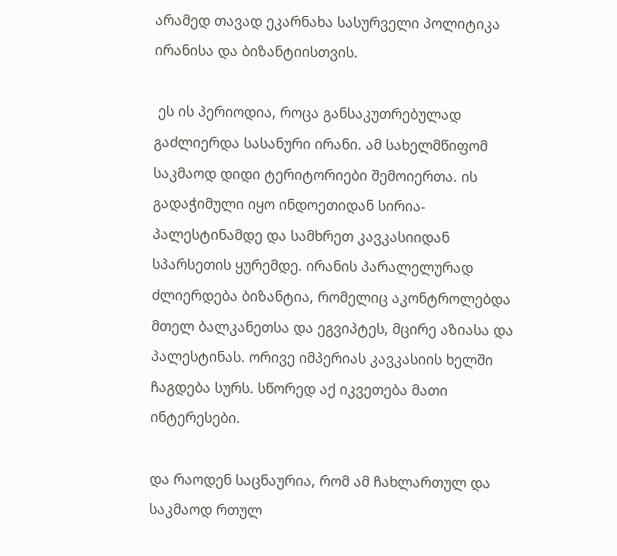არამედ თავად ეკარნახა სასურველი პოლიტიკა ირანისა და ბიზანტიისთვის.

 ეს ის პერიოდია, როცა განსაკუთრებულად გაძლიერდა სასანური ირანი. ამ სახელმწიფომ საკმაოდ დიდი ტერიტორიები შემოიერთა. ის გადაჭიმული იყო ინდოეთიდან სირია-პალესტინამდე და სამხრეთ კავკასიიდან სპარსეთის ყურემდე. ირანის პარალელურად ძლიერდება ბიზანტია, რომელიც აკონტროლებდა მთელ ბალკანეთსა და ეგვიპტეს, მცირე აზიასა და პალესტინას. ორივე იმპერიას კავკასიის ხელში ჩაგდება სურს. სწორედ აქ იკვეთება მათი ინტერესები.

და რაოდენ საცნაურია, რომ ამ ჩახლართულ და საკმაოდ რთულ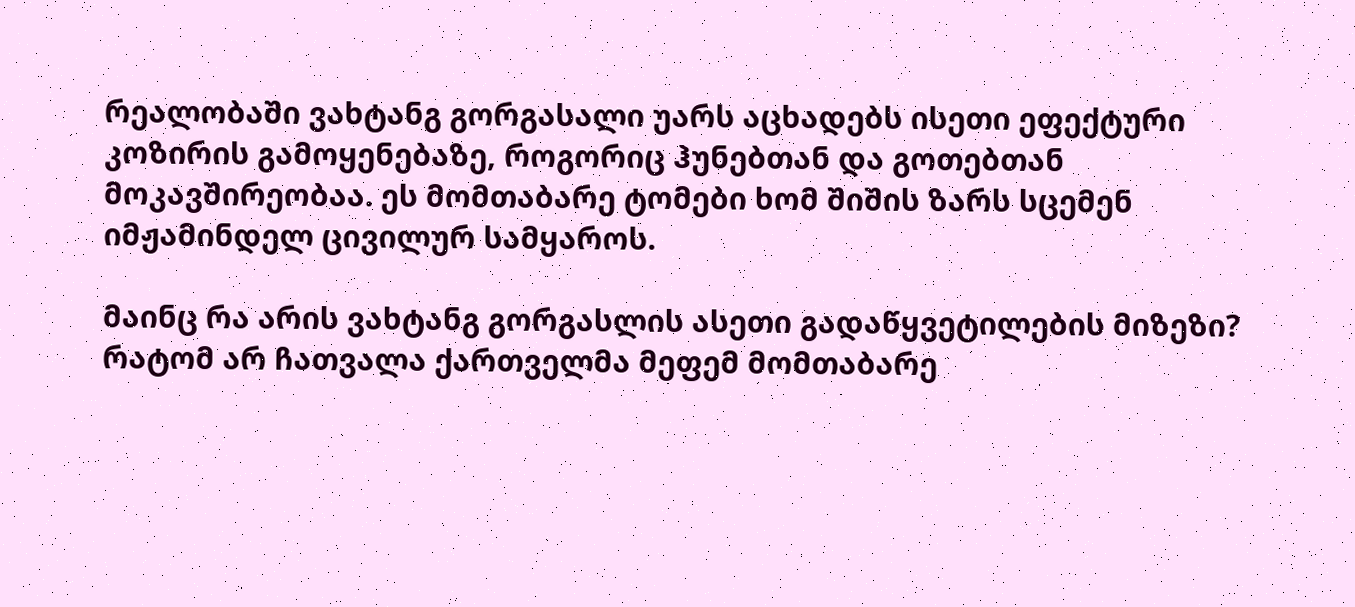რეალობაში ვახტანგ გორგასალი უარს აცხადებს ისეთი ეფექტური კოზირის გამოყენებაზე, როგორიც ჰუნებთან და გოთებთან მოკავშირეობაა. ეს მომთაბარე ტომები ხომ შიშის ზარს სცემენ იმჟამინდელ ცივილურ სამყაროს.

მაინც რა არის ვახტანგ გორგასლის ასეთი გადაწყვეტილების მიზეზი? რატომ არ ჩათვალა ქართველმა მეფემ მომთაბარე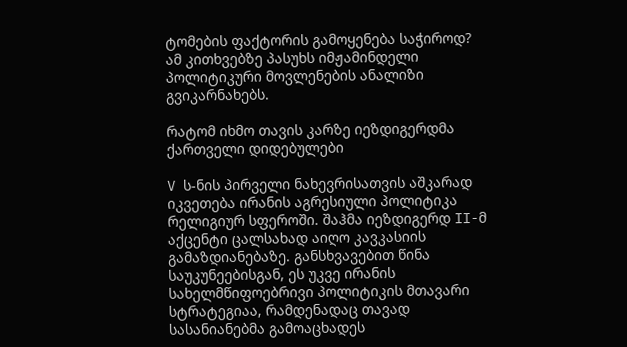ტომების ფაქტორის გამოყენება საჭიროდ? ამ კითხვებზე პასუხს იმჟამინდელი პოლიტიკური მოვლენების ანალიზი გვიკარნახებს.

რატომ იხმო თავის კარზე იეზდიგერდმა ქართველი დიდებულები

V ს-ნის პირველი ნახევრისათვის აშკარად იკვეთება ირანის აგრესიული პოლიტიკა რელიგიურ სფეროში. შაჰმა იეზდიგერდ II-მ აქცენტი ცალსახად აიღო კავკასიის გამაზდიანებაზე. განსხვავებით წინა საუკუნეებისგან, ეს უკვე ირანის სახელმწიფოებრივი პოლიტიკის მთავარი სტრატეგიაა, რამდენადაც თავად სასანიანებმა გამოაცხადეს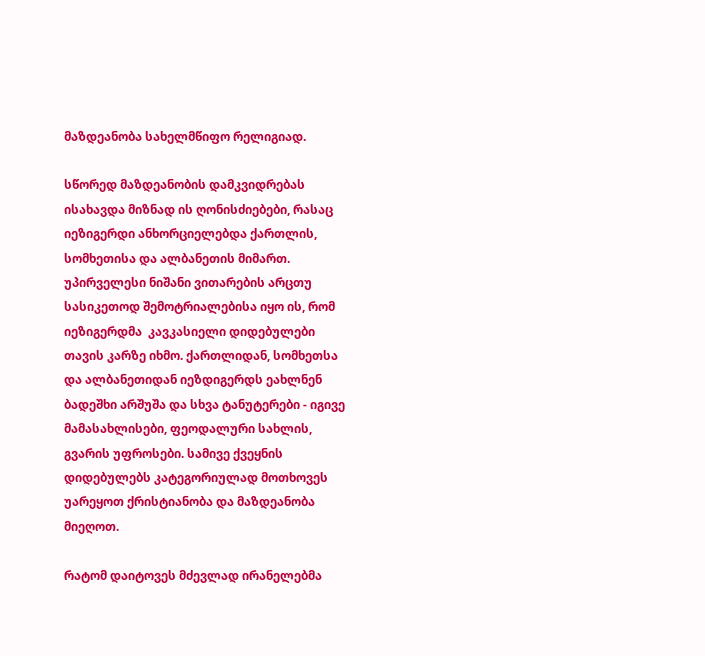მაზდეანობა სახელმწიფო რელიგიად.

სწორედ მაზდეანობის დამკვიდრებას ისახავდა მიზნად ის ღონისძიებები, რასაც იეზიგერდი ანხორციელებდა ქართლის, სომხეთისა და ალბანეთის მიმართ. უპირველესი ნიშანი ვითარების არცთუ სასიკეთოდ შემოტრიალებისა იყო ის, რომ იეზიგერდმა  კავკასიელი დიდებულები თავის კარზე იხმო. ქართლიდან, სომხეთსა და ალბანეთიდან იეზდიგერდს ეახლნენ ბადეშხი არშუშა და სხვა ტანუტერები - იგივე მამასახლისები, ფეოდალური სახლის, გვარის უფროსები. სამივე ქვეყნის დიდებულებს კატეგორიულად მოთხოვეს უარეყოთ ქრისტიანობა და მაზდეანობა მიეღოთ.

რატომ დაიტოვეს მძევლად ირანელებმა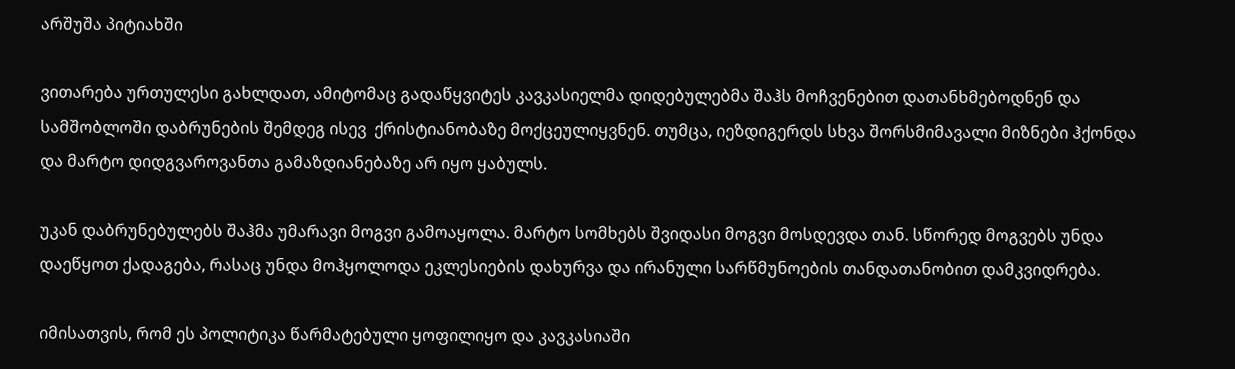არშუშა პიტიახში

ვითარება ურთულესი გახლდათ, ამიტომაც გადაწყვიტეს კავკასიელმა დიდებულებმა შაჰს მოჩვენებით დათანხმებოდნენ და სამშობლოში დაბრუნების შემდეგ ისევ  ქრისტიანობაზე მოქცეულიყვნენ. თუმცა, იეზდიგერდს სხვა შორსმიმავალი მიზნები ჰქონდა და მარტო დიდგვაროვანთა გამაზდიანებაზე არ იყო ყაბულს.

უკან დაბრუნებულებს შაჰმა უმარავი მოგვი გამოაყოლა. მარტო სომხებს შვიდასი მოგვი მოსდევდა თან. სწორედ მოგვებს უნდა დაეწყოთ ქადაგება, რასაც უნდა მოჰყოლოდა ეკლესიების დახურვა და ირანული სარწმუნოების თანდათანობით დამკვიდრება.

იმისათვის, რომ ეს პოლიტიკა წარმატებული ყოფილიყო და კავკასიაში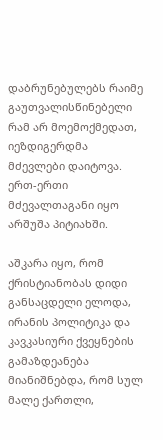დაბრუნებულებს რაიმე გაუთვალისწინებელი რამ არ მოემოქმედათ, იეზდიგერდმა მძევლები დაიტოვა. ერთ-ერთი მძევალთაგანი იყო არშუშა პიტიახში.

აშკარა იყო, რომ ქრისტიანობას დიდი განსაცდელი ელოდა, ირანის პოლიტიკა და კავკასიური ქვეყნების გამაზდეანება მიანიშნებდა, რომ სულ მალე ქართლი,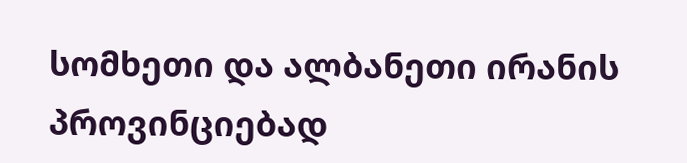სომხეთი და ალბანეთი ირანის პროვინციებად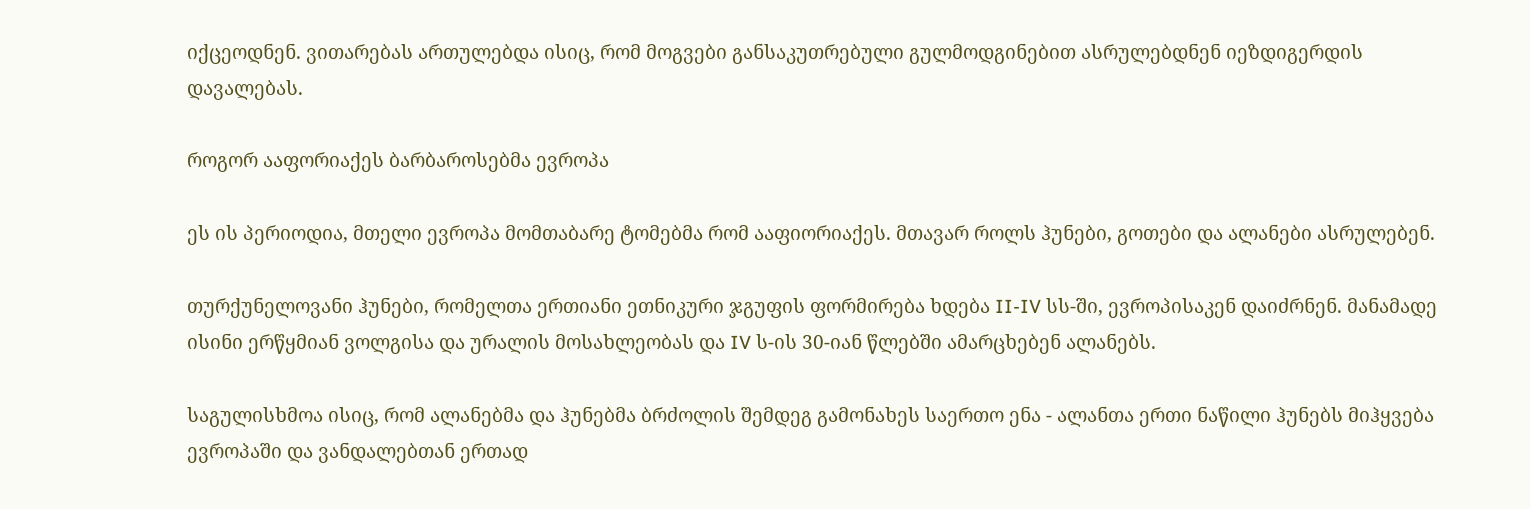იქცეოდნენ. ვითარებას ართულებდა ისიც, რომ მოგვები განსაკუთრებული გულმოდგინებით ასრულებდნენ იეზდიგერდის დავალებას.

როგორ ააფორიაქეს ბარბაროსებმა ევროპა

ეს ის პერიოდია, მთელი ევროპა მომთაბარე ტომებმა რომ ააფიორიაქეს. მთავარ როლს ჰუნები, გოთები და ალანები ასრულებენ.

თურქუნელოვანი ჰუნები, რომელთა ერთიანი ეთნიკური ჯგუფის ფორმირება ხდება II-IV სს-ში, ევროპისაკენ დაიძრნენ. მანამადე ისინი ერწყმიან ვოლგისა და ურალის მოსახლეობას და IV ს-ის 30-იან წლებში ამარცხებენ ალანებს.

საგულისხმოა ისიც, რომ ალანებმა და ჰუნებმა ბრძოლის შემდეგ გამონახეს საერთო ენა - ალანთა ერთი ნაწილი ჰუნებს მიჰყვება ევროპაში და ვანდალებთან ერთად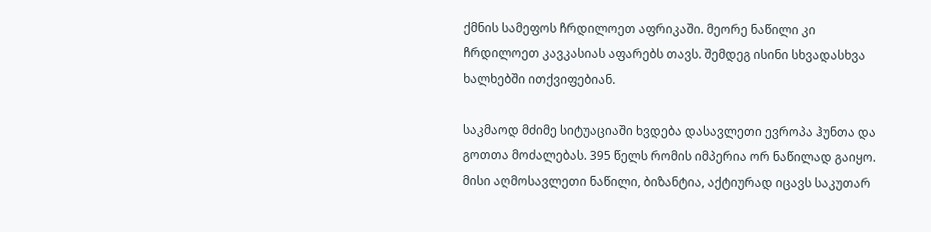ქმნის სამეფოს ჩრდილოეთ აფრიკაში. მეორე ნაწილი კი ჩრდილოეთ კავკასიას აფარებს თავს. შემდეგ ისინი სხვადასხვა ხალხებში ითქვიფებიან.

საკმაოდ მძიმე სიტუაციაში ხვდება დასავლეთი ევროპა ჰუნთა და გოთთა მოძალებას. 395 წელს რომის იმპერია ორ ნაწილად გაიყო. მისი აღმოსავლეთი ნაწილი, ბიზანტია, აქტიურად იცავს საკუთარ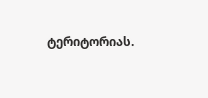ტერიტორიას.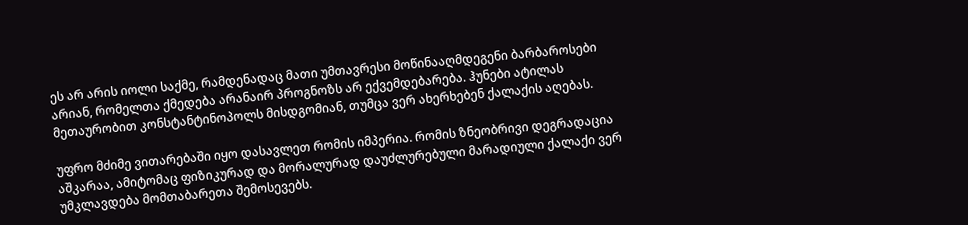ეს არ არის იოლი საქმე, რამდენადაც მათი უმთავრესი მოწინააღმდეგენი ბარბაროსები არიან, რომელთა ქმედება არანაირ პროგნოზს არ ექვემდებარება. ჰუნები ატილას მეთაურობით კონსტანტინოპოლს მისდგომიან, თუმცა ვერ ახერხებენ ქალაქის აღებას.

უფრო მძიმე ვითარებაში იყო დასავლეთ რომის იმპერია. რომის ზნეობრივი დეგრადაცია აშკარაა, ამიტომაც ფიზიკურად და მორალურად დაუძლურებული მარადიული ქალაქი ვერ უმკლავდება მომთაბარეთა შემოსევებს.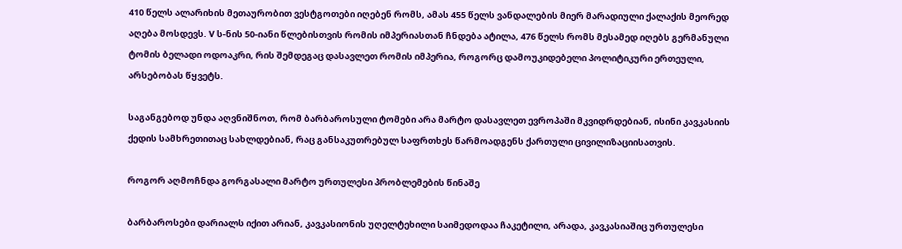410 წელს ალარიხის მეთაურობით ვესტგოთები იღებენ რომს, ამას 455 წელს ვანდალების მიერ მარადიული ქალაქის მეორედ აღება მოსდევს. V ს-ნის 50-იანი წლებისთვის რომის იმპერიასთან ჩნდება ატილა, 476 წელს რომს მესამედ იღებს გერმანული ტომის ბელადი ოდოაკრი, რის შემდეგაც დასავლეთ რომის იმპერია, როგორც დამოუკიდებელი პოლიტიკური ერთეული, არსებობას წყვეტს.

საგანგებოდ უნდა აღვნიშნოთ, რომ ბარბაროსული ტომები არა მარტო დასავლეთ ევროპაში მკვიდრდებიან, ისინი კავკასიის ქედის სამხრეთითაც სახლდებიან, რაც განსაკუთრებულ საფრთხეს წარმოადგენს ქართული ცივილიზაციისათვის.

როგორ აღმოჩნდა გორგასალი მარტო ურთულესი პრობლემების წინაშე

ბარბაროსები დარიალს იქით არიან, კავკასიონის უღელტეხილი საიმედოდაა ჩაკეტილი, არადა, კავკასიაშიც ურთულესი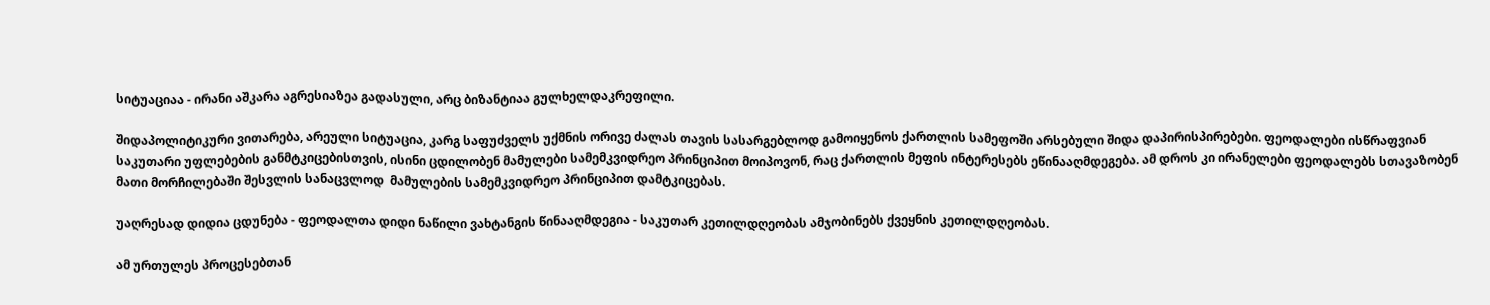სიტუაციაა - ირანი აშკარა აგრესიაზეა გადასული, არც ბიზანტიაა გულხელდაკრეფილი.

შიდაპოლიტიკური ვითარება, არეული სიტუაცია, კარგ საფუძველს უქმნის ორივე ძალას თავის სასარგებლოდ გამოიყენოს ქართლის სამეფოში არსებული შიდა დაპირისპირებები. ფეოდალები ისწრაფვიან საკუთარი უფლებების განმტკიცებისთვის, ისინი ცდილობენ მამულები სამემკვიდრეო პრინციპით მოიპოვონ, რაც ქართლის მეფის ინტერესებს ეწინააღმდეგება. ამ დროს კი ირანელები ფეოდალებს სთავაზობენ მათი მორჩილებაში შესვლის სანაცვლოდ  მამულების სამემკვიდრეო პრინციპით დამტკიცებას.

უაღრესად დიდია ცდუნება - ფეოდალთა დიდი ნაწილი ვახტანგის წინააღმდეგია - საკუთარ კეთილდღეობას ამჯობინებს ქვეყნის კეთილდღეობას.

ამ ურთულეს პროცესებთან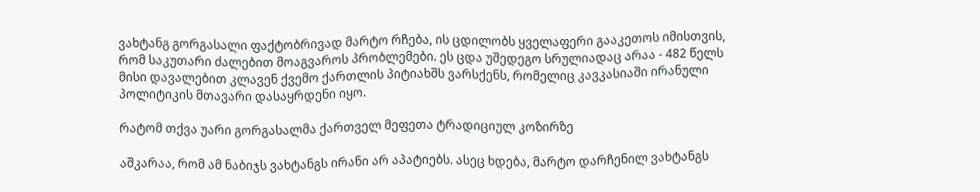ვახტანგ გორგასალი ფაქტობრივად მარტო რჩება, ის ცდილობს ყველაფერი გააკეთოს იმისთვის, რომ საკუთარი ძალებით მოაგვაროს პრობლემები. ეს ცდა უშედეგო სრულიადაც არაა - 482 წელს მისი დავალებით კლავენ ქვემო ქართლის პიტიახშს ვარსქენს, რომელიც კავკასიაში ირანული პოლიტიკის მთავარი დასაყრდენი იყო.

რატომ თქვა უარი გორგასალმა ქართველ მეფეთა ტრადიციულ კოზირზე

აშკარაა, რომ ამ ნაბიჯს ვახტანგს ირანი არ აპატიებს. ასეც ხდება, მარტო დარჩენილ ვახტანგს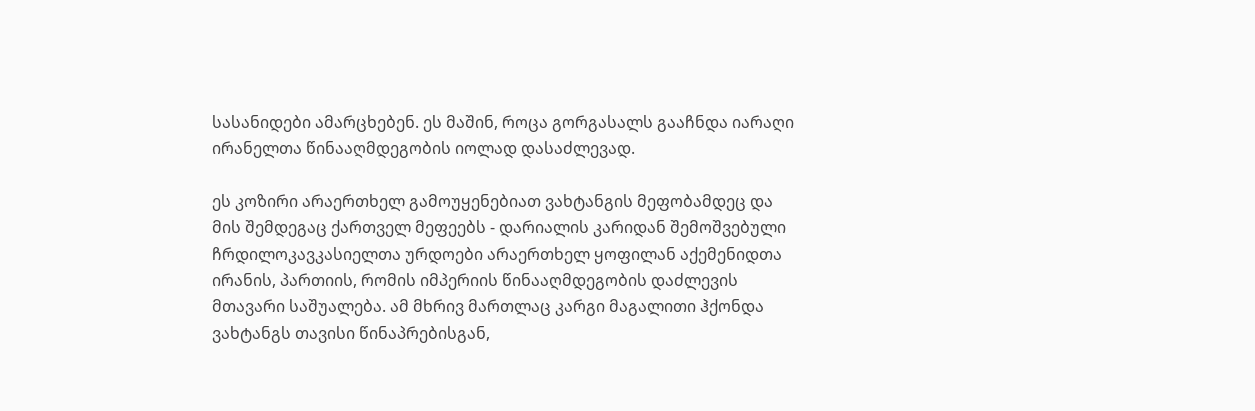სასანიდები ამარცხებენ. ეს მაშინ, როცა გორგასალს გააჩნდა იარაღი ირანელთა წინააღმდეგობის იოლად დასაძლევად.

ეს კოზირი არაერთხელ გამოუყენებიათ ვახტანგის მეფობამდეც და მის შემდეგაც ქართველ მეფეებს - დარიალის კარიდან შემოშვებული ჩრდილოკავკასიელთა ურდოები არაერთხელ ყოფილან აქემენიდთა ირანის, პართიის, რომის იმპერიის წინააღმდეგობის დაძლევის მთავარი საშუალება. ამ მხრივ მართლაც კარგი მაგალითი ჰქონდა ვახტანგს თავისი წინაპრებისგან,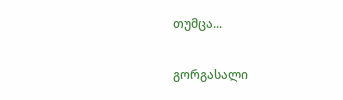თუმცა...

გორგასალი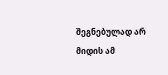შეგნებულად არ მიდის ამ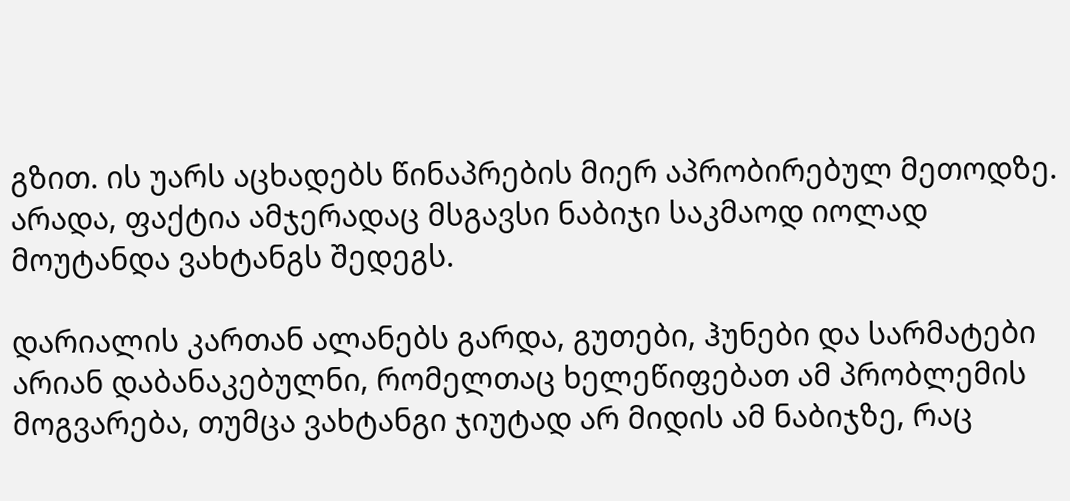გზით. ის უარს აცხადებს წინაპრების მიერ აპრობირებულ მეთოდზე. არადა, ფაქტია ამჯერადაც მსგავსი ნაბიჯი საკმაოდ იოლად მოუტანდა ვახტანგს შედეგს.

დარიალის კართან ალანებს გარდა, გუთები, ჰუნები და სარმატები არიან დაბანაკებულნი, რომელთაც ხელეწიფებათ ამ პრობლემის მოგვარება, თუმცა ვახტანგი ჯიუტად არ მიდის ამ ნაბიჯზე, რაც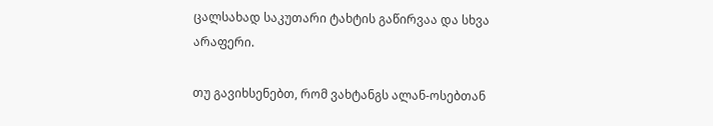ცალსახად საკუთარი ტახტის გაწირვაა და სხვა არაფერი.

თუ გავიხსენებთ, რომ ვახტანგს ალან-ოსებთან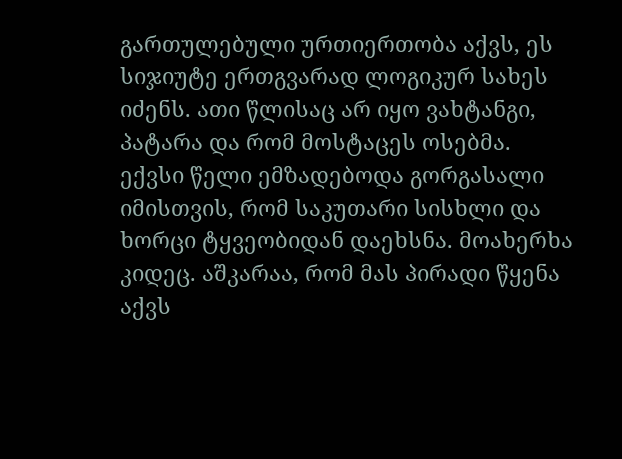გართულებული ურთიერთობა აქვს, ეს სიჯიუტე ერთგვარად ლოგიკურ სახეს იძენს. ათი წლისაც არ იყო ვახტანგი, პატარა და რომ მოსტაცეს ოსებმა. ექვსი წელი ემზადებოდა გორგასალი იმისთვის, რომ საკუთარი სისხლი და ხორცი ტყვეობიდან დაეხსნა. მოახერხა კიდეც. აშკარაა, რომ მას პირადი წყენა აქვს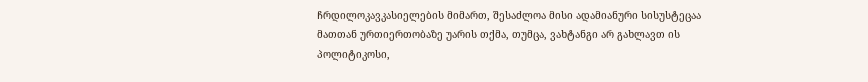ჩრდილოკავკასიელების მიმართ, შესაძლოა მისი ადამიანური სისუსტეცაა მათთან ურთიერთობაზე უარის თქმა, თუმცა, ვახტანგი არ გახლავთ ის პოლიტიკოსი,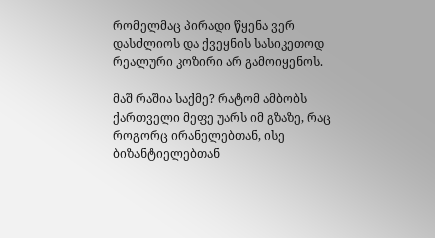რომელმაც პირადი წყენა ვერ დასძლიოს და ქვეყნის სასიკეთოდ რეალური კოზირი არ გამოიყენოს.

მაშ რაშია საქმე? რატომ ამბობს ქართველი მეფე უარს იმ გზაზე, რაც როგორც ირანელებთან, ისე ბიზანტიელებთან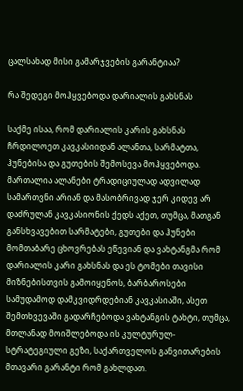ცალსახად მისი გამარჯვების გარანტიაა?

რა შედეგი მოჰყვებოდა დარიალის გახსნას

საქმე ისაა, რომ დარიალის კარის გახსნას ჩრდილოეთ კავკასიიდან ალანთა, სარმატთა, ჰუნებისა და გუთების შემოსევა მოჰყვებოდა. მართალია ალანები ტრადიციულად ადვილად სამართვნი არიან და მასობრივად ჯერ კიდევ არ დაძრულან კავკასიონის ქედს აქეთ, თუმცა, მათგან განსხვავებით სარმატები, გუთები და ჰუნები მომთაბარე ცხოვრებას ეწევიან და ვახტანგმა რომ დარიალის კარი გახსნას და ეს ტომები თავისი მიზნებისთვის გამოიყენოს, ბარბაროსები სამუდამოდ დამკვიდრდებიან კავკასიაში, ასეთ შემთხვევაში გადარჩებოდა ვახტანგის ტახტი, თუმცა, მთლანად მოიშლებოდა ის კულტურულ-სტრატეგიული გეზი, საქართველოს განვითარების მთავარი გარანტი რომ გახლდათ.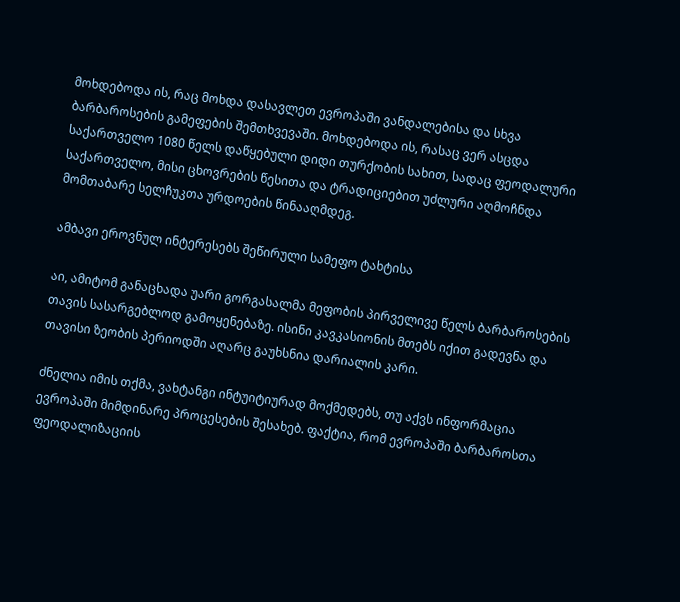მოხდებოდა ის, რაც მოხდა დასავლეთ ევროპაში ვანდალებისა და სხვა ბარბაროსების გამეფების შემთხვევაში. მოხდებოდა ის, რასაც ვერ ასცდა საქართველო 1080 წელს დაწყებული დიდი თურქობის სახით, სადაც ფეოდალური საქართველო, მისი ცხოვრების წესითა და ტრადიციებით უძლური აღმოჩნდა მომთაბარე სელჩუკთა ურდოების წინააღმდეგ.

ამბავი ეროვნულ ინტერესებს შეწირული სამეფო ტახტისა

აი, ამიტომ განაცხადა უარი გორგასალმა მეფობის პირველივე წელს ბარბაროსების თავის სასარგებლოდ გამოყენებაზე. ისინი კავკასიონის მთებს იქით გადევნა და თავისი ზეობის პერიოდში აღარც გაუხსნია დარიალის კარი.

ძნელია იმის თქმა, ვახტანგი ინტუიტიურად მოქმედებს, თუ აქვს ინფორმაცია ევროპაში მიმდინარე პროცესების შესახებ. ფაქტია, რომ ევროპაში ბარბაროსთა ფეოდალიზაციის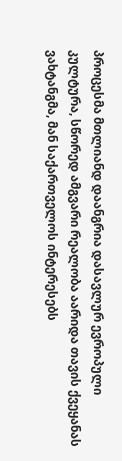პროცესმა მთლიანდ დაანგრია დასავლურ ევროპული კულტურა, სწორედ ამგვარი რეალობა აარიდა თავის ქვეყანას ვახტანგმა, მან საქართველოს ინტერესებს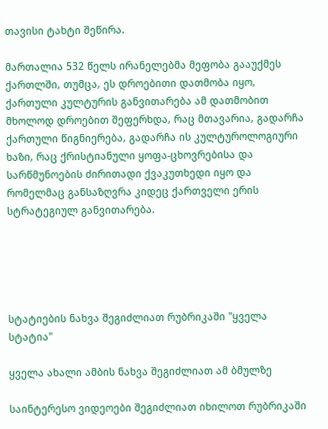თავისი ტახტი შეწირა.

მართალია 532 წელს ირანელებმა მეფობა გააუქმეს ქართლში, თუმცა, ეს დროებითი დათმობა იყო, ქართული კულტურის განვითარება ამ დათმობით მხოლოდ დროებით შეფერხდა, რაც მთავარია, გადარჩა ქართული წიგნიერება, გადარჩა ის კულტუროლოგიური ხაზი, რაც ქრისტიანული ყოფა-ცხოვრებისა და სარწმუნოების ძირითადი ქვაკუთხედი იყო და რომელმაც განსაზღვრა კიდეც ქართველი ერის სტრატეგიულ განვითარება.





სტატიების ნახვა შეგიძლიათ რუბრიკაში "ყველა სტატია"

ყველა ახალი ამბის ნახვა შეგიძლიათ ამ ბმულზე

საინტერესო ვიდეოები შეგიძლიათ იხილოთ რუბრიკაში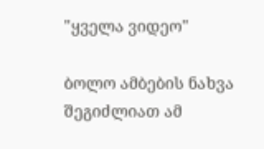"ყველა ვიდეო"

ბოლო ამბების ნახვა შეგიძლიათ ამ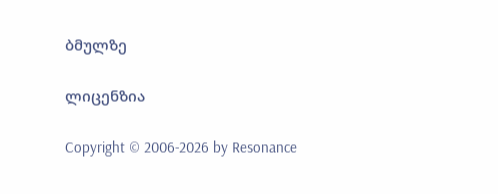ბმულზე

ლიცენზია

Copyright © 2006-2026 by Resonance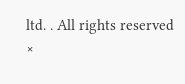ltd. . All rights reserved
×